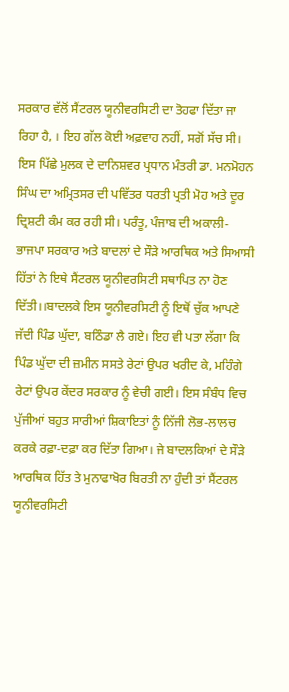ਸਰਕਾਰ ਵੱਲੋਂ ਸੈਂਟਰਲ ਯੂਨੀਵਰਸਿਟੀ ਦਾ ਤੋਹਫਾ ਦਿੱਤਾ ਜਾ ਰਿਹਾ ਹੈ, । ਇਹ ਗੱਲ ਕੋਈ ਅਫ਼ਵਾਹ ਨਹੀਂ, ਸਗੋਂ ਸੱਚ ਸੀ। ਇਸ ਪਿੱਛੇ ਮੁਲਕ ਦੇ ਦਾਨਿਸ਼ਵਰ ਪ੍ਰਧਾਨ ਮੰਤਰੀ ਡਾ. ਮਨਮੋਹਨ ਸਿੰਘ ਦਾ ਅਮ੍ਰਿਤਸਰ ਦੀ ਪਵਿੱਤਰ ਧਰਤੀ ਪ੍ਰਤੀ ਮੋਹ ਅਤੇ ਦੂਰ ਦ੍ਰਿਸ਼ਟੀ ਕੰਮ ਕਰ ਰਹੀ ਸੀ। ਪਰੰਤੂ, ਪੰਜਾਬ ਦੀ ਅਕਾਲੀ-ਭਾਜਪਾ ਸਰਕਾਰ ਅਤੇ ਬਾਦਲਾਂ ਦੇ ਸੌੜੇ ਆਰਥਿਕ ਅਤੇ ਸਿਆਸੀ ਹਿੱਤਾਂ ਨੇ ਇਥੇ ਸੈਂਟਰਲ ਯੂਨੀਵਰਸਿਟੀ ਸਥਾਪਿਤ ਨਾ ਹੋਣ ਦਿੱਤੀ।।ਬਾਦਲਕੇ ਇਸ ਯੂਨੀਵਰਸਿਟੀ ਨੂੰ ਇਥੋਂ ਚੁੱਕ ਆਪਣੇ ਜੱਦੀ ਪਿੰਡ ਘੁੱਦਾ, ਬਠਿੰਡਾ ਲੈ ਗਏ। ਇਹ ਵੀ ਪਤਾ ਲੱਗਾ ਕਿ ਪਿੰਡ ਘੁੱਦਾ ਦੀ ਜ਼ਮੀਨ ਸਸਤੇ ਰੇਟਾਂ ਉਪਰ ਖਰੀਦ ਕੇ, ਮਹਿੰਗੇ ਰੇਟਾਂ ਉਪਰ ਕੇਂਦਰ ਸਰਕਾਰ ਨੂੰ ਵੇਚੀ ਗਈ। ਇਸ ਸੰਬੰਧ ਵਿਚ ਪੁੱਜੀਆਂ ਬਹੁਤ ਸਾਰੀਆਂ ਸ਼ਿਕਾਇਤਾਂ ਨੂੰ ਨਿੱਜੀ ਲੋਭ-ਲਾਲਚ ਕਰਕੇ ਰਫ਼ਾ-ਦਫ਼ਾ ਕਰ ਦਿੱਤਾ ਗਿਆ। ਜੇ ਬਾਦਲਕਿਆਂ ਦੇ ਸੌੜੇ ਆਰਥਿਕ ਹਿੱਤ ਤੇ ਮੁਨਾਫਾਖੋਰ ਬਿਰਤੀ ਨਾ ਹੁੰਦੀ ਤਾਂ ਸੈਂਟਰਲ ਯੂਨੀਵਰਸਿਟੀ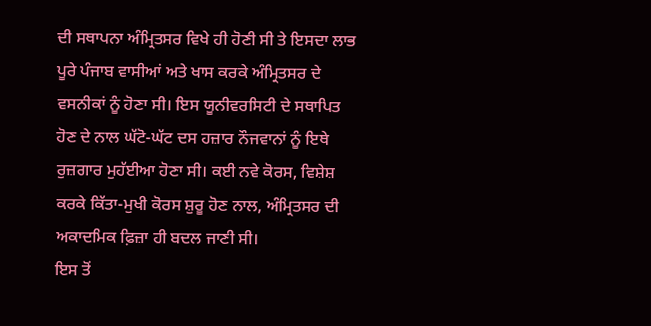ਦੀ ਸਥਾਪਨਾ ਅੰਮ੍ਰਿਤਸਰ ਵਿਖੇ ਹੀ ਹੋਣੀ ਸੀ ਤੇ ਇਸਦਾ ਲਾਭ ਪੂਰੇ ਪੰਜਾਬ ਵਾਸੀਆਂ ਅਤੇ ਖਾਸ ਕਰਕੇ ਅੰਮ੍ਰਿਤਸਰ ਦੇ ਵਸਨੀਕਾਂ ਨੂੰ ਹੋਣਾ ਸੀ। ਇਸ ਯੂਨੀਵਰਸਿਟੀ ਦੇ ਸਥਾਪਿਤ ਹੋਣ ਦੇ ਨਾਲ ਘੱਟੋ-ਘੱਟ ਦਸ ਹਜ਼ਾਰ ਨੌਜਵਾਨਾਂ ਨੂੰ ਇਥੇ ਰੁਜ਼ਗਾਰ ਮੁਹੱਈਆ ਹੋਣਾ ਸੀ। ਕਈ ਨਵੇ ਕੋਰਸ, ਵਿਸ਼ੇਸ਼ ਕਰਕੇ ਕਿੱਤਾ-ਮੁਖੀ ਕੋਰਸ ਸ਼ੁਰੂ ਹੋਣ ਨਾਲ, ਅੰਮ੍ਰਿਤਸਰ ਦੀ ਅਕਾਦਮਿਕ ਫ਼ਿਜ਼ਾ ਹੀ ਬਦਲ ਜਾਣੀ ਸੀ।
ਇਸ ਤੋਂ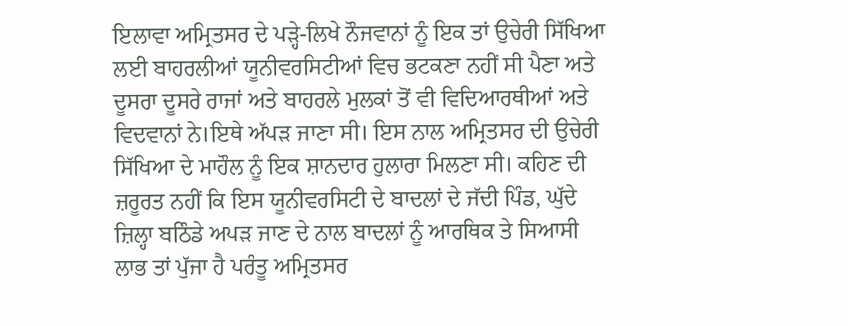ਇਲਾਵਾ ਅਮ੍ਰਿਤਸਰ ਦੇ ਪੜ੍ਹੇ-ਲਿਖੇ ਨੌਜਵਾਨਾਂ ਨੂੰ ਇਕ ਤਾਂ ਉਚੇਰੀ ਸਿੱਖਿਆ ਲਈ ਬਾਹਰਲੀਆਂ ਯੂਨੀਵਰਸਿਟੀਆਂ ਵਿਚ ਭਟਕਣਾ ਨਹੀਂ ਸੀ ਪੈਣਾ ਅਤੇ ਦੂਸਰਾ ਦੂਸਰੇ ਰਾਜਾਂ ਅਤੇ ਬਾਹਰਲੇ ਮੁਲਕਾਂ ਤੋਂ ਵੀ ਵਿਦਿਆਰਥੀਆਂ ਅਤੇ ਵਿਦਵਾਨਾਂ ਨੇ।ਇਥੇ ਅੱਪੜ ਜਾਣਾ ਸੀ। ਇਸ ਨਾਲ ਅਮ੍ਰਿਤਸਰ ਦੀ ਉਚੇਰੀ ਸਿੱਖਿਆ ਦੇ ਮਾਹੌਲ ਨੂੰ ਇਕ ਸ਼ਾਨਦਾਰ ਹੁਲਾਰਾ ਮਿਲਣਾ ਸੀ। ਕਹਿਣ ਦੀ ਜ਼ਰੂਰਤ ਨਹੀਂ ਕਿ ਇਸ ਯੂਨੀਵਰਸਿਟੀ ਦੇ ਬਾਦਲਾਂ ਦੇ ਜੱਦੀ ਪਿੰਡ, ਘੁੱਦੇ ਜ਼ਿਲ੍ਹਾ ਬਠਿੰਡੇ ਅਪੜ ਜਾਣ ਦੇ ਨਾਲ ਬਾਦਲਾਂ ਨੂੰ ਆਰਥਿਕ ਤੇ ਸਿਆਸੀ ਲਾਭ ਤਾਂ ਪੁੱਜਾ ਹੈ ਪਰੰਤੂ ਅਮ੍ਰਿਤਸਰ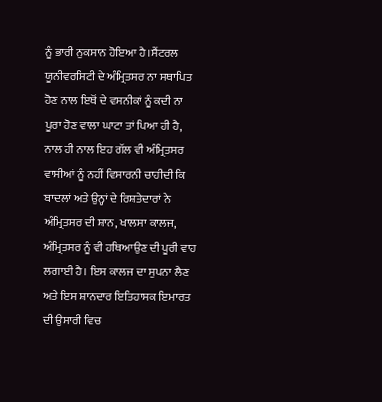ਨੂੰ ਭਾਰੀ ਨੁਕਸਾਨ ਹੋਇਆ ਹੈ।ਸੈਂਟਰਲ ਯੂਨੀਵਰਸਿਟੀ ਦੇ ਅੰਮ੍ਰਿਤਸਰ ਨਾ ਸਥਾਪਿਤ ਹੋਣ ਨਾਲ ਇਥੋਂ ਦੇ ਵਸਨੀਕਾਂ ਨੂੰ ਕਦੀ ਨਾ ਪੂਰਾ ਹੋਣ ਵਾਲਾ ਘਾਟਾ ਤਾਂ ਪਿਆ ਹੀ ਹੈ, ਨਾਲ ਹੀ ਨਾਲ ਇਹ ਗੱਲ ਵੀ ਅੰਮ੍ਰਿਤਸਰ ਵਾਸੀਆਂ ਨੂੰ ਨਹੀਂ ਵਿਸਾਰਨੀ ਚਾਹੀਦੀ ਕਿ ਬਾਦਲਾਂ ਅਤੇ ਉਨ੍ਹਾਂ ਦੇ ਰਿਸ਼ਤੇਦਾਰਾਂ ਨੇ ਅੰਮ੍ਰਿਤਸਰ ਦੀ ਸ਼ਾਨ, ਖਾਲਸਾ ਕਾਲਜ, ਅੰਮ੍ਰਿਤਸਰ ਨੂੰ ਵੀ ਹਥਿਆਉਣ ਦੀ ਪੂਰੀ ਵਾਹ ਲਗਾਈ ਹੈ। ਇਸ ਕਾਲਜ ਦਾ ਸੁਪਨਾ ਲੈਣ ਅਤੇ ਇਸ ਸ਼ਾਨਦਾਰ ਇਤਿਹਾਸਕ ਇਮਾਰਤ ਦੀ ਉਸਾਰੀ ਵਿਚ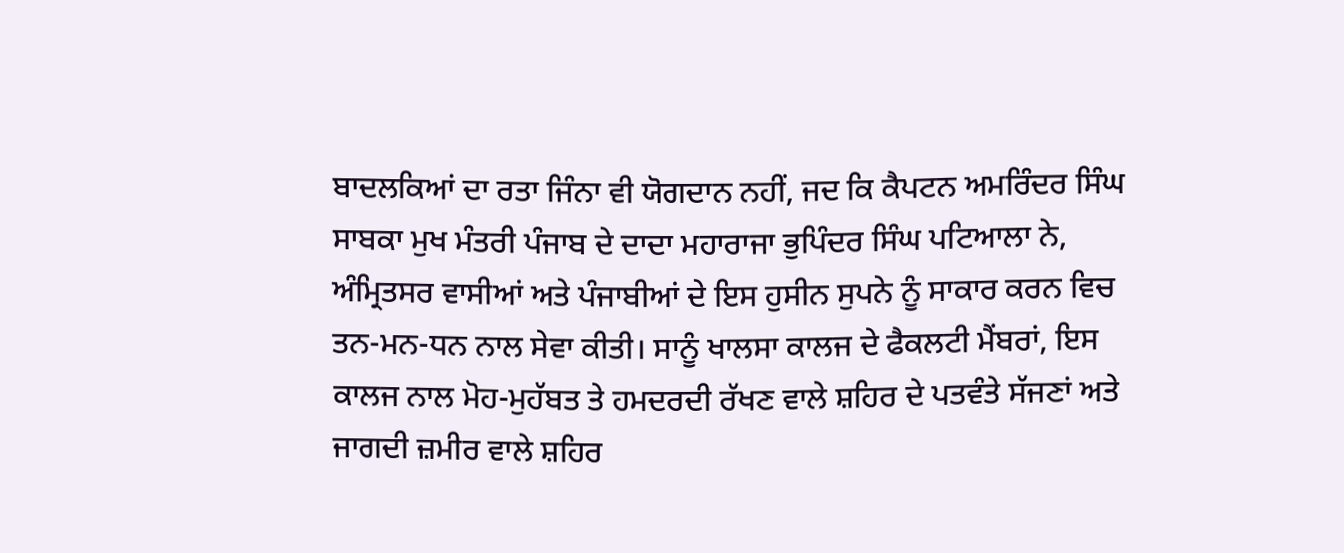ਬਾਦਲਕਿਆਂ ਦਾ ਰਤਾ ਜਿੰਨਾ ਵੀ ਯੋਗਦਾਨ ਨਹੀਂ, ਜਦ ਕਿ ਕੈਪਟਨ ਅਮਰਿੰਦਰ ਸਿੰਘ ਸਾਬਕਾ ਮੁਖ ਮੰਤਰੀ ਪੰਜਾਬ ਦੇ ਦਾਦਾ ਮਹਾਰਾਜਾ ਭੁਪਿੰਦਰ ਸਿੰਘ ਪਟਿਆਲਾ ਨੇ, ਅੰਮ੍ਰਿਤਸਰ ਵਾਸੀਆਂ ਅਤੇ ਪੰਜਾਬੀਆਂ ਦੇ ਇਸ ਹੁਸੀਨ ਸੁਪਨੇ ਨੂੰ ਸਾਕਾਰ ਕਰਨ ਵਿਚ ਤਨ-ਮਨ-ਧਨ ਨਾਲ ਸੇਵਾ ਕੀਤੀ। ਸਾਨੂੰ ਖਾਲਸਾ ਕਾਲਜ ਦੇ ਫੈਕਲਟੀ ਮੈਂਬਰਾਂ, ਇਸ ਕਾਲਜ ਨਾਲ ਮੋਹ-ਮੁਹੱਬਤ ਤੇ ਹਮਦਰਦੀ ਰੱਖਣ ਵਾਲੇ ਸ਼ਹਿਰ ਦੇ ਪਤਵੰਤੇ ਸੱਜਣਾਂ ਅਤੇ ਜਾਗਦੀ ਜ਼ਮੀਰ ਵਾਲੇ ਸ਼ਹਿਰ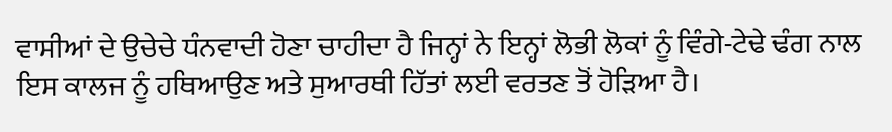ਵਾਸੀਆਂ ਦੇ ਉਚੇਚੇ ਧੰਨਵਾਦੀ ਹੋਣਾ ਚਾਹੀਦਾ ਹੈ ਜਿਨ੍ਹਾਂ ਨੇ ਇਨ੍ਹਾਂ ਲੋਭੀ ਲੋਕਾਂ ਨੂੰ ਵਿੰਗੇ-ਟੇਢੇ ਢੰਗ ਨਾਲ ਇਸ ਕਾਲਜ ਨੂੰ ਹਥਿਆਉਣ ਅਤੇ ਸੁਆਰਥੀ ਹਿੱਤਾਂ ਲਈ ਵਰਤਣ ਤੋਂ ਹੋੜਿਆ ਹੈ।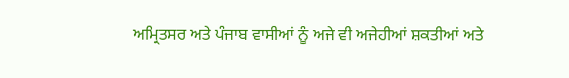ਅਮ੍ਰਿਤਸਰ ਅਤੇ ਪੰਜਾਬ ਵਾਸੀਆਂ ਨੂੰ ਅਜੇ ਵੀ ਅਜੇਹੀਆਂ ਸ਼ਕਤੀਆਂ ਅਤੇ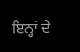ਇਨ੍ਹਾਂ ਦੇ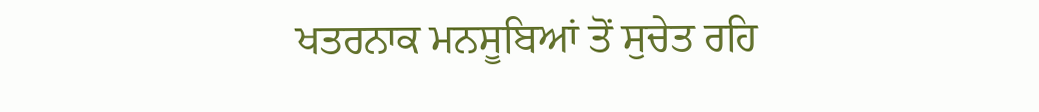ਖਤਰਨਾਕ ਮਨਸੂਬਿਆਂ ਤੋਂ ਸੁਚੇਤ ਰਹਿ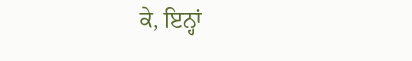ਕੇ, ਇਨ੍ਹਾਂ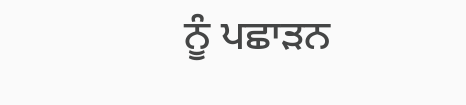ਨੂੰ ਪਛਾੜਨ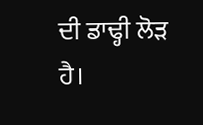ਦੀ ਡਾਢ੍ਹੀ ਲੋੜ ਹੈ।